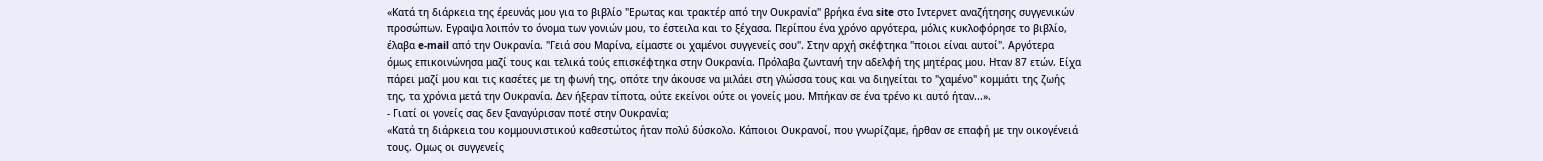«Κατά τη διάρκεια της έρευνάς μου για το βιβλίο "Ερωτας και τρακτέρ από την Ουκρανία" βρήκα ένα site στο Ιντερνετ αναζήτησης συγγενικών προσώπων. Εγραψα λοιπόν το όνομα των γονιών μου, το έστειλα και το ξέχασα. Περίπου ένα χρόνο αργότερα, μόλις κυκλοφόρησε το βιβλίο, έλαβα e-mail από την Ουκρανία. "Γειά σου Μαρίνα, είμαστε οι χαμένοι συγγενείς σου". Στην αρχή σκέφτηκα "ποιοι είναι αυτοί". Αργότερα όμως επικοινώνησα μαζί τους και τελικά τούς επισκέφτηκα στην Ουκρανία. Πρόλαβα ζωντανή την αδελφή της μητέρας μου. Ηταν 87 ετών. Είχα πάρει μαζί μου και τις κασέτες με τη φωνή της, οπότε την άκουσε να μιλάει στη γλώσσα τους και να διηγείται το "χαμένο" κομμάτι της ζωής της, τα χρόνια μετά την Ουκρανία. Δεν ήξεραν τίποτα, ούτε εκείνοι ούτε οι γονείς μου. Μπήκαν σε ένα τρένο κι αυτό ήταν...».
- Γιατί οι γονείς σας δεν ξαναγύρισαν ποτέ στην Ουκρανία;
«Κατά τη διάρκεια του κομμουνιστικού καθεστώτος ήταν πολύ δύσκολο. Κάποιοι Ουκρανοί, που γνωρίζαμε, ήρθαν σε επαφή με την οικογένειά τους. Ομως οι συγγενείς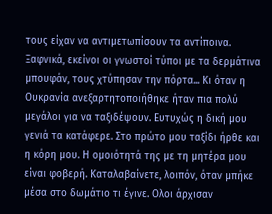τους είχαν να αντιμετωπίσουν τα αντίποινα. Ξαφνικά, εκείνοι οι γνωστοί τύποι με τα δερμάτινα μπουφάν, τους χτύπησαν την πόρτα... Κι όταν η Ουκρανία ανεξαρτητοποιήθηκε ήταν πια πολύ μεγάλοι για να ταξιδέψουν. Ευτυχώς η δική μου γενιά τα κατάφερε. Στο πρώτο μου ταξίδι ήρθε και η κόρη μου. Η ομοιότητά της με τη μητέρα μου είναι φοβερή. Καταλαβαίνετε, λοιπόν, όταν μπήκε μέσα στο δωμάτιο τι έγινε. Ολοι άρχισαν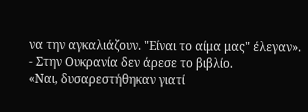να την αγκαλιάζουν. "Είναι το αίμα μας" έλεγαν».
- Στην Ουκρανία δεν άρεσε το βιβλίο.
«Ναι, δυσαρεστήθηκαν γιατί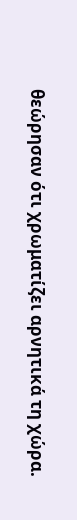θεώρησαν ότι χρωματίζει αρνητικά τη χώρα.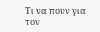Τι να πουν για τον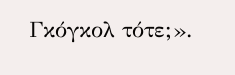Γκόγκολ τότε;».